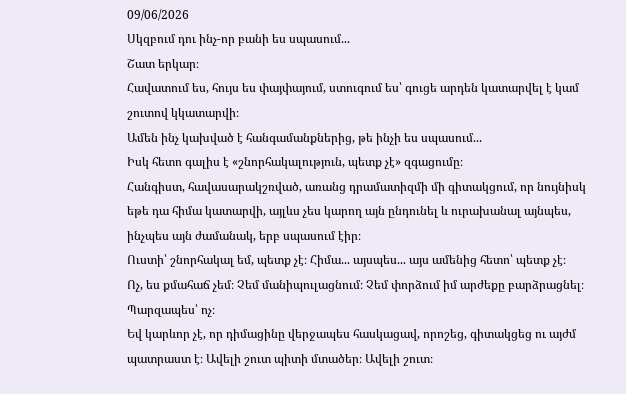09/06/2026
Սկզբում դու ինչ-որ բանի ես սպասում...
Շատ երկար։
Հավատում ես, հույս ես փայփայում, ստուգում ես՝ գուցե արդեն կատարվել է կամ շուտով կկատարվի։
Ամեն ինչ կախված է հանգամանքներից, թե ինչի ես սպասում...
Իսկ հետո գալիս է «շնորհակալություն, պետք չէ» զգացումը։
Հանգիստ, հավասարակշռված, առանց դրամատիզմի մի գիտակցում, որ նույնիսկ եթե դա հիմա կատարվի, այլևս չես կարող այն ընդունել և ուրախանալ այնպես, ինչպես այն ժամանակ, երբ սպասում էիր։
Ուստի՝ շնորհակալ եմ, պետք չէ։ Հիմա... այսպես... այս ամենից հետո՝ պետք չէ։
Ոչ, ես քմահաճ չեմ։ Չեմ մանիպուլացնում։ Չեմ փորձում իմ արժեքը բարձրացնել։
Պարզապես՝ ոչ։
Եվ կարևոր չէ, որ դիմացինը վերջապես հասկացավ, որոշեց, գիտակցեց ու այժմ պատրաստ է։ Ավելի շուտ պիտի մտածեր։ Ավելի շուտ։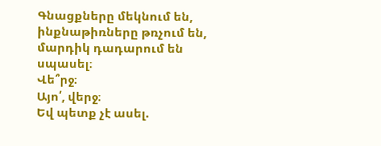Գնացքները մեկնում են, ինքնաթիռները թռչում են, մարդիկ դադարում են սպասել։
Վե՞րջ։
Այո՛, վերջ։
Եվ պետք չէ ասել.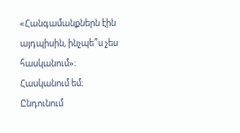«Հանգամանքներն էին այդպիսին, ինչպե՞ս չես հասկանում»։
Հասկանում եմ։ Ընդունում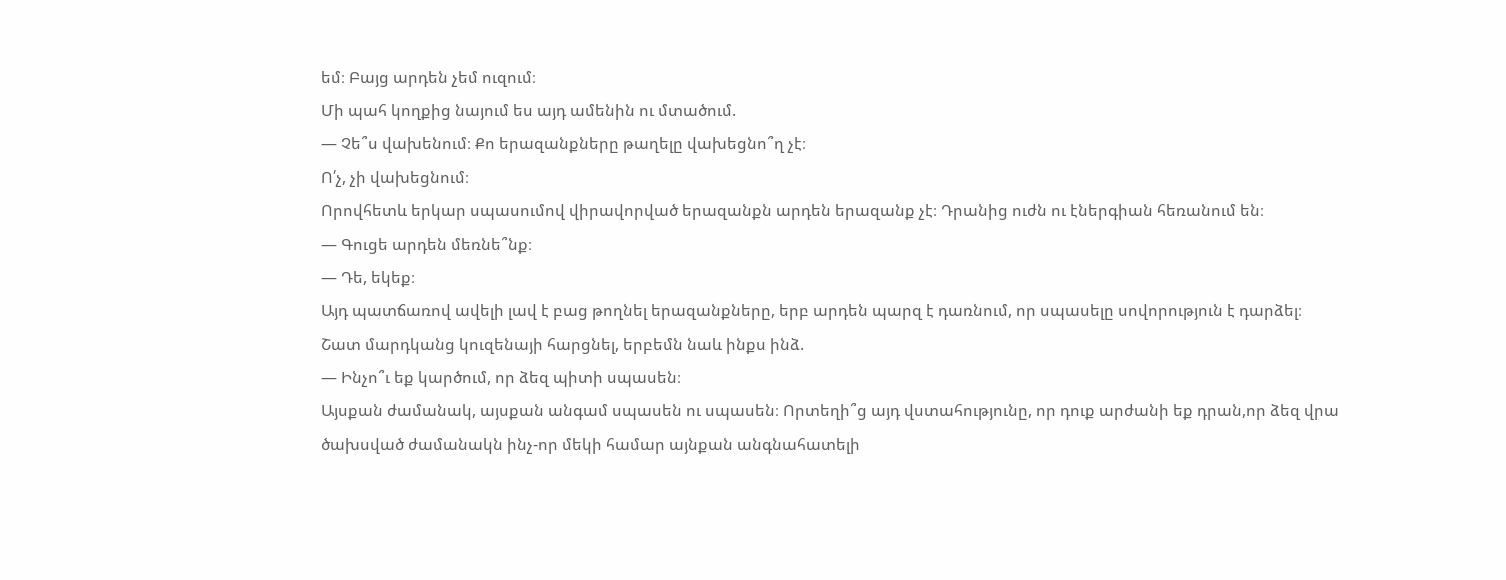եմ։ Բայց արդեն չեմ ուզում։
Մի պահ կողքից նայում ես այդ ամենին ու մտածում.
— Չե՞ս վախենում։ Քո երազանքները թաղելը վախեցնո՞ղ չէ։
Ո՛չ, չի վախեցնում։
Որովհետև երկար սպասումով վիրավորված երազանքն արդեն երազանք չէ։ Դրանից ուժն ու էներգիան հեռանում են։
— Գուցե արդեն մեռնե՞նք։
— Դե, եկեք։
Այդ պատճառով ավելի լավ է բաց թողնել երազանքները, երբ արդեն պարզ է դառնում, որ սպասելը սովորություն է դարձել։
Շատ մարդկանց կուզենայի հարցնել, երբեմն նաև ինքս ինձ.
— Ինչո՞ւ եք կարծում, որ ձեզ պիտի սպասեն։
Այսքան ժամանակ, այսքան անգամ սպասեն ու սպասեն։ Որտեղի՞ց այդ վստահությունը, որ դուք արժանի եք դրան,որ ձեզ վրա ծախսված ժամանակն ինչ-որ մեկի համար այնքան անգնահատելի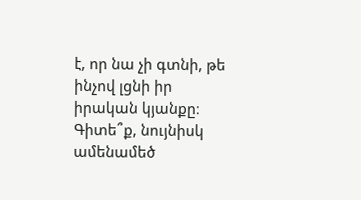է, որ նա չի գտնի, թե ինչով լցնի իր իրական կյանքը։
Գիտե՞ք, նույնիսկ ամենամեծ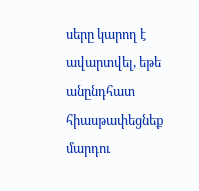սերը կարող է ավարտվել, եթե անընդհատ հիասթափեցնեք մարդու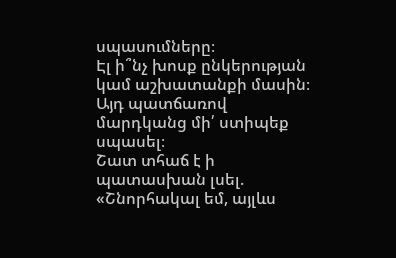սպասումները։
Էլ ի՞նչ խոսք ընկերության կամ աշխատանքի մասին։
Այդ պատճառով մարդկանց մի՛ ստիպեք սպասել։
Շատ տհաճ է ի պատասխան լսել.
«Շնորհակալ եմ, այլևս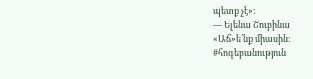պետք չէ»։
— Ելենա Շուբինա
«Աճ»ե՛նք միասին։
#հոգեբանություն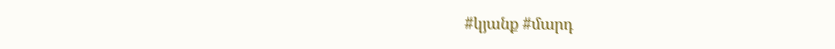#կյանք #մարդ